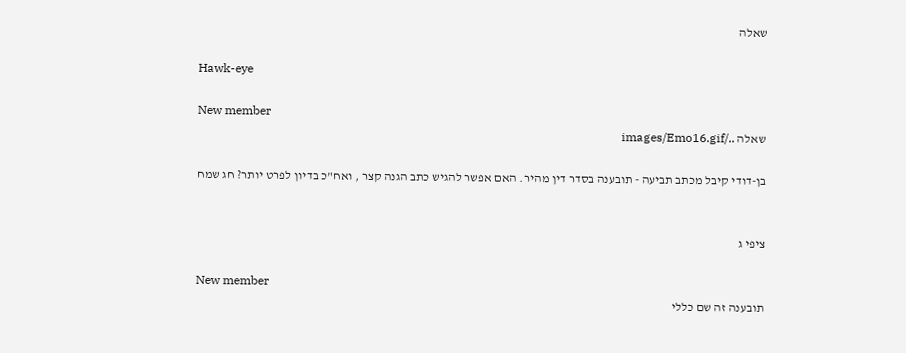שאלה

Hawk-eye

New member
שאלה ../images/Emo16.gif

בן-דודי קיבל מכתב תביעה - תובענה בסדר דין מהיר. האם אפשר להגיש כתב הגנה קצר , ואח"כ בדיון לפרט יותר? חג שמח


ציפי ג

New member
תובענה זה שם כללי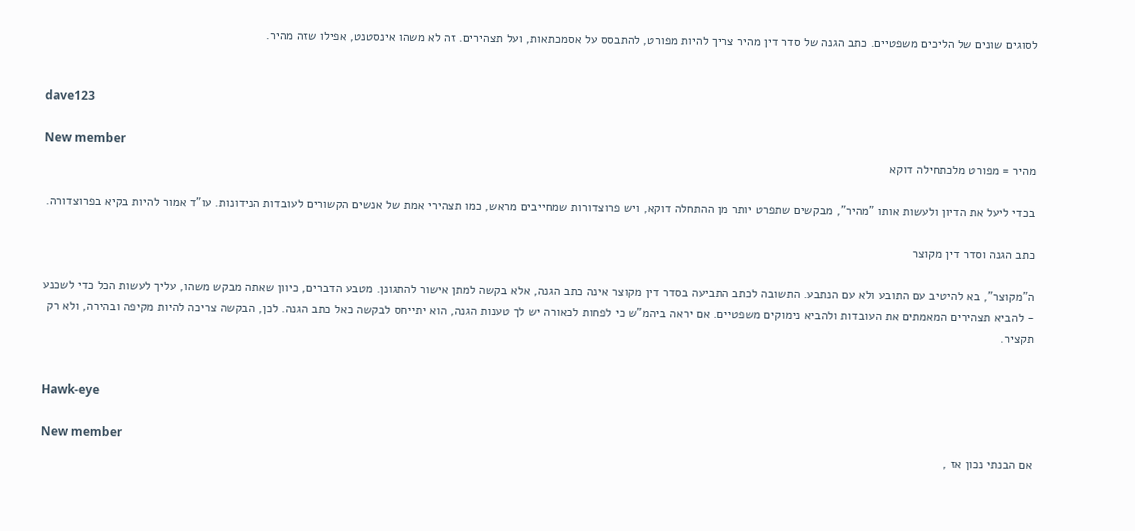לסוגים שונים של הליכים משפטיים. כתב הגנה של סדר דין מהיר צריך להיות מפורט, להתבסס על אסמכתאות, ועל תצהירים. זה לא משהו אינסטנט, אפילו שזה מהיר.


dave123

New member
מהיר = מפורט מלכתחילה דוקא

בכדי ליעל את הדיון ולעשות אותו "מהיר", מבקשים שתפרט יותר מן ההתחלה דוקא, ויש פרוצדורות שמחייבים מראש, כמו תצהירי אמת של אנשים הקשורים לעובדות הנידונות. עו"ד אמור להיות בקיא בפרוצדורה.

כתב הגנה וסדר דין מקוצר

ה"מקוצר", בא להיטיב עם התובע ולא עם הנתבע. התשובה לכתב התביעה בסדר דין מקוצר אינה כתב הגנה, אלא בקשה למתן אישור להתגונן. מטבע הדברים, כיוון שאתה מבקש משהו, עליך לעשות הכל כדי לשכנע - להביא תצהירים המאמתים את העובדות ולהביא נימוקים משפטיים. אם יראה ביהמ"ש כי לפחות לכאורה יש לך טענות הגנה, הוא יתייחס לבקשה כאל כתב הגנה. לכן, הבקשה צריכה להיות מקיפה ובהירה, ולא רק תקציר.


Hawk-eye

New member
אם הבנתי נכון אז ,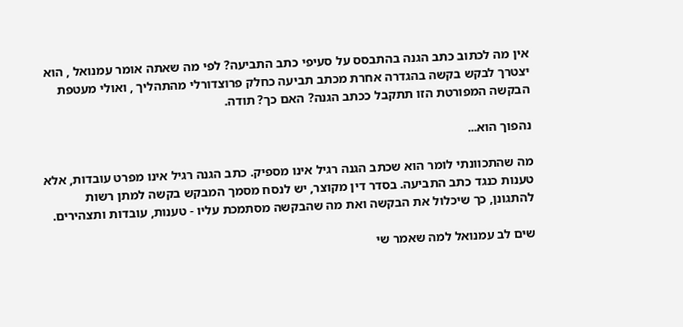אין מה לכתוב כתב הגנה בהתבסס על סעיפי כתב התביעה? לפי מה שאתה אומר עמנואל , הוא יצטרך לבקש בקשה בהגדרה אחרת מכתב תביעה כחלק פרוצדורלי מהתהליך , ואולי מעטפת הבקשה המפורטת הזו תתקבל ככתב הגנה? האם כך? תודה.

נהפוך הוא...

מה שהתכוונתי לומר הוא שכתב הגנה רגיל אינו מספיק. כתב הגנה רגיל אינו מפרט עובדות, אלא טענות כנגד כתב התביעה. בסדר דין מקוצר, יש לנסח מסמך המבקש בקשה למתן רשות להתגונן, כך שיכלול את הבקשה ואת מה שהבקשה מסתמכת עליו - טענות, עובדות ותצהירים.

שים לב עמנואל למה שאמר שי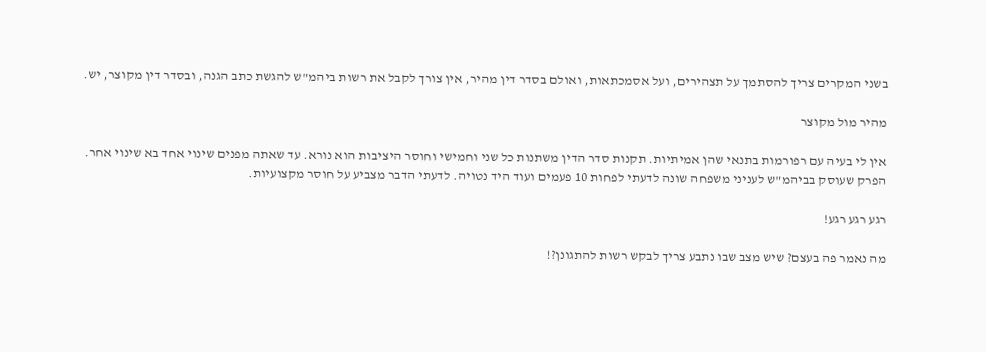בשני המקרים צריך להסתמך על תצהירים, ועל אסמכתאות, ואולם בסדר דין מהיר, אין צורך לקבל את רשות ביהמ"ש להגשת כתב הגנה, ובסדר דין מקוצר, יש.

מהיר מול מקוצר

אין לי בעיה עם רפורמות בתנאי שהן אמיתיות. תקנות סדר הדין משתנות כל שני וחמישי וחוסר היציבות הוא נורא. עד שאתה מפנים שינוי אחד בא שינוי אחר. הפרק שעוסק בביהמ"ש לעניני משפחה שונה לדעתי לפחות 10 פעמים ועוד היד נטויה. לדעתי הדבר מצביע על חוסר מקצועיות.

רגע רגע רגע!

מה נאמר פה בעצם? שיש מצב שבו נתבע צריך לבקש רשות להתגונן?!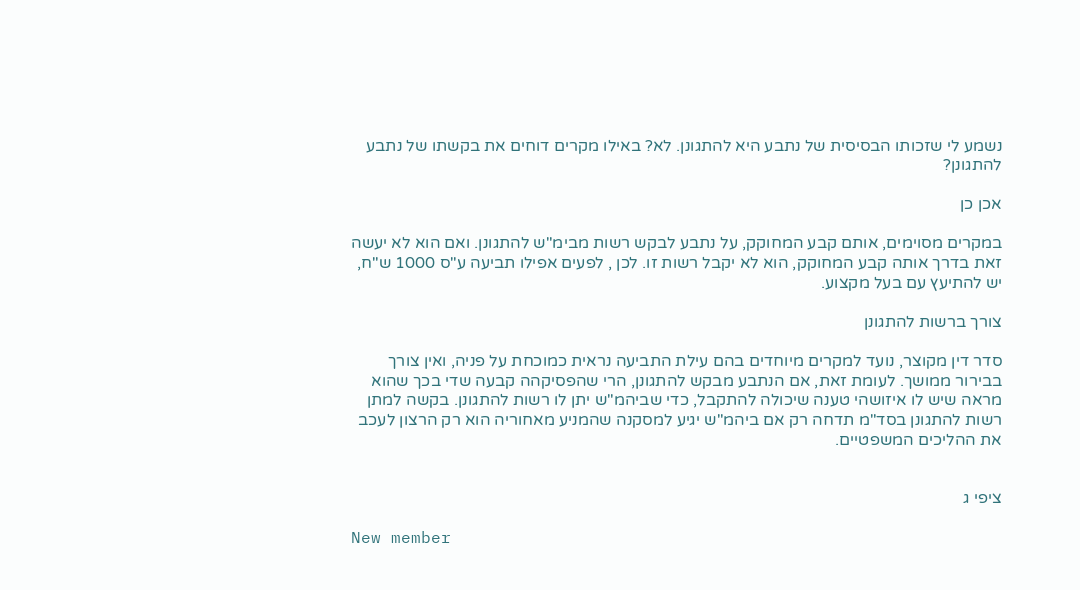נשמע לי שזכותו הבסיסית של נתבע היא להתגונן. לא? באילו מקרים דוחים את בקשתו של נתבע להתגונן?

אכן כן

במקרים מסוימים, אותם קבע המחוקק, על נתבע לבקש רשות מבימ"ש להתגונן. ואם הוא לא יעשה זאת בדרך אותה קבע המחוקק, הוא לא יקבל רשות זו. לכן , לפעים אפילו תביעה ע"ס 1000 ש"ח, יש להתיעץ עם בעל מקצוע.

צורך ברשות להתגונן

סדר דין מקוצר, נועד למקרים מיוחדים בהם עילת התביעה נראית כמוכחת על פניה, ואין צורך בבירור ממושך. לעומת זאת, אם הנתבע מבקש להתגונן, הרי שהפסיקהה קבעה שדי בכך שהוא מראה שיש לו איזושהי טענה שיכולה להתקבל, כדי שביהמ"ש יתן לו רשות להתגונן. בקשה למתן רשות להתגונן בסד"מ תדחה רק אם ביהמ"ש יגיע למסקנה שהמניע מאחוריה הוא רק הרצון לעכב את ההליכים המשפטיים.


ציפי ג

New member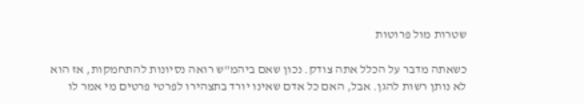שטרות מול פרוטות

כשאתה מדבר על הכלל אתה צודק. נכון שאם ביהמ"ש רואה נסיונות להתחמקות, אז הוא לא נותן רשות להגן. אבל, האם כל אדם שאינו יורד בתצהירו לפרטי פרטים מי אמר לו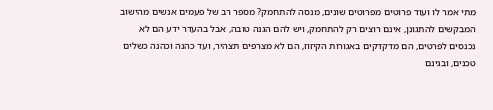מתי אמר לו ועוד פרוטים מפרוטים שונים, מנסה להתחמק? מספר רב של פעמים אנשים מהישוב המבקשים להתגונן, אינם רוצים רק להתחמק, ויש להם הגנה טובה, אבל בהעדר ידע הם לא נכנסים לפרטים, הם מדקדקים באגורות הקיזוז, הם לא מצרפים תצהיר, ועד כהנה וכהנה כשלים טכנים, ובגינם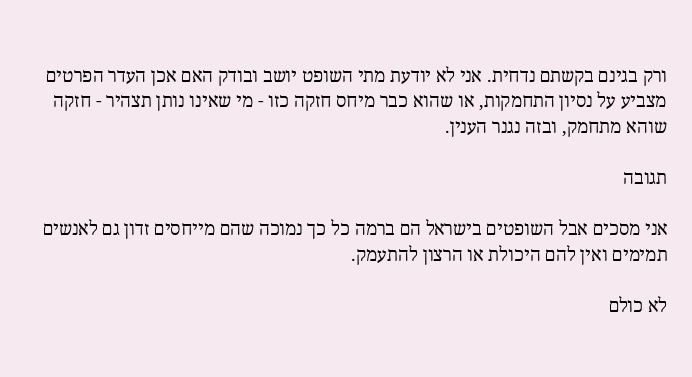ורק בגינם בקשתם נדחית. אני לא יודעת מתי השופט יושב ובודק האם אכן העדר הפרטים מצביע על נסיון התחמקות, או שהוא כבר מיחס חזקה כזו - מי שאינו נותן תצהיר - חזקה שוהא מתחמק, ובזה נגנר הענין.

תגובה

אני מסכים אבל השופטים בישראל הם ברמה כל כך נמוכה שהם מייחסים זדון גם לאנשים תמימים ואין להם היכולת או הרצון להתעמק.

לא כולם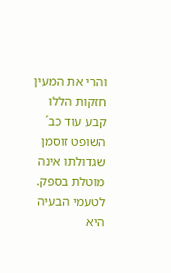והרי את המעין חזקות הללו קבע עוד כב´ השופט זוסמן שגדולתו אינה מוטלת בספק. לטעמי הבעיה היא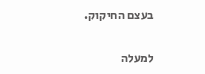בעצם החיקוק.

למעלה